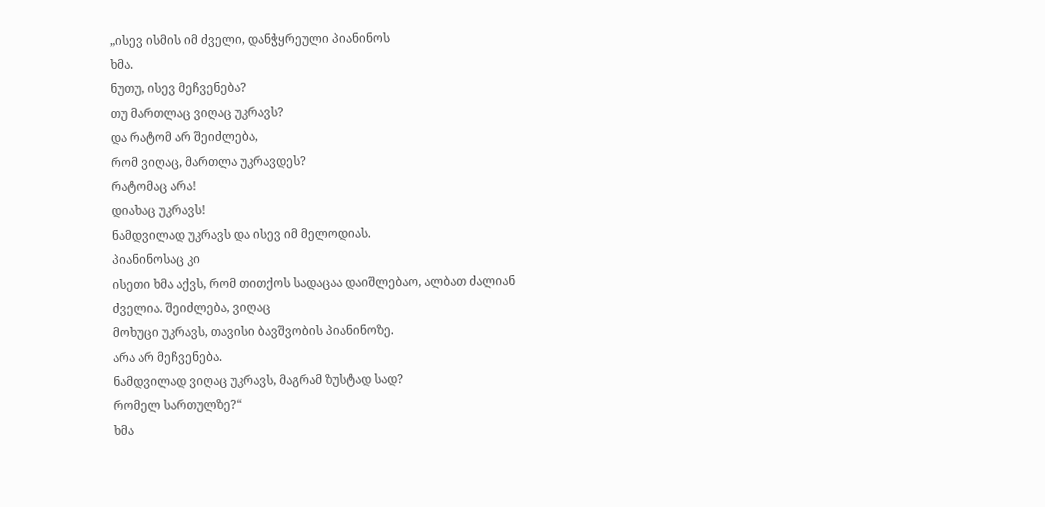„ისევ ისმის იმ ძველი, დანჭყრეული პიანინოს
ხმა.
ნუთუ, ისევ მეჩვენება?
თუ მართლაც ვიღაც უკრავს?
და რატომ არ შეიძლება,
რომ ვიღაც, მართლა უკრავდეს?
რატომაც არა!
დიახაც უკრავს!
ნამდვილად უკრავს და ისევ იმ მელოდიას.
პიანინოსაც კი
ისეთი ხმა აქვს, რომ თითქოს სადაცაა დაიშლებაო, ალბათ ძალიან ძველია. შეიძლება, ვიღაც
მოხუცი უკრავს, თავისი ბავშვობის პიანინოზე.
არა არ მეჩვენება.
ნამდვილად ვიღაც უკრავს, მაგრამ ზუსტად სად?
რომელ სართულზე?“
ხმა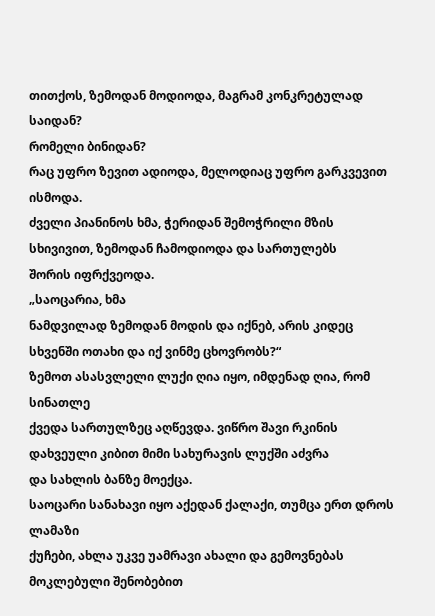თითქოს, ზემოდან მოდიოდა, მაგრამ კონკრეტულად საიდან?
რომელი ბინიდან?
რაც უფრო ზევით ადიოდა, მელოდიაც უფრო გარკვევით ისმოდა.
ძველი პიანინოს ხმა, ჭერიდან შემოჭრილი მზის სხივივით, ზემოდან ჩამოდიოდა და სართულებს
შორის იფრქვეოდა.
„საოცარია, ხმა
ნამდვილად ზემოდან მოდის და იქნებ, არის კიდეც სხვენში ოთახი და იქ ვინმე ცხოვრობს?“
ზემოთ ასასვლელი ლუქი ღია იყო, იმდენად ღია, რომ სინათლე
ქვედა სართულზეც აღწევდა. ვიწრო შავი რკინის დახვეული კიბით მიმი სახურავის ლუქში აძვრა
და სახლის ბანზე მოექცა.
საოცარი სანახავი იყო აქედან ქალაქი, თუმცა ერთ დროს ლამაზი
ქუჩები, ახლა უკვე უამრავი ახალი და გემოვნებას მოკლებული შენობებით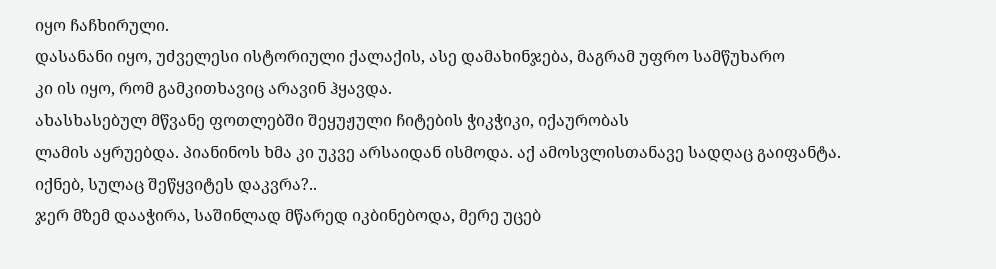იყო ჩაჩხირული.
დასანანი იყო, უძველესი ისტორიული ქალაქის, ასე დამახინჯება, მაგრამ უფრო სამწუხარო
კი ის იყო, რომ გამკითხავიც არავინ ჰყავდა.
ახასხასებულ მწვანე ფოთლებში შეყუჟული ჩიტების ჭიკჭიკი, იქაურობას
ლამის აყრუებდა. პიანინოს ხმა კი უკვე არსაიდან ისმოდა. აქ ამოსვლისთანავე სადღაც გაიფანტა.
იქნებ, სულაც შეწყვიტეს დაკვრა?..
ჯერ მზემ დააჭირა, საშინლად მწარედ იკბინებოდა, მერე უცებ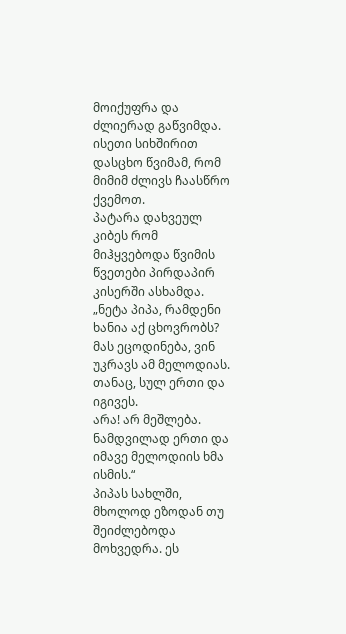მოიქუფრა და ძლიერად გაწვიმდა. ისეთი სიხშირით დასცხო წვიმამ, რომ მიმიმ ძლივს ჩაასწრო
ქვემოთ.
პატარა დახვეულ კიბეს რომ მიჰყვებოდა წვიმის წვეთები პირდაპირ
კისერში ასხამდა.
„ნეტა პიპა, რამდენი
ხანია აქ ცხოვრობს?
მას ეცოდინება, ვინ უკრავს ამ მელოდიას. თანაც, სულ ერთი და იგივეს.
არა! არ მეშლება.
ნამდვილად ერთი და იმავე მელოდიის ხმა ისმის.“
პიპას სახლში, მხოლოდ ეზოდან თუ შეიძლებოდა მოხვედრა. ეს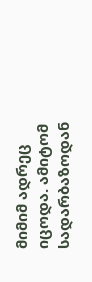მიმიმ ადრეც იცოდა. ამიტომ სადარბაზოდან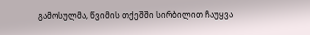გამოსულმა, წვიმის თქეშში სირბილით ჩაუყვა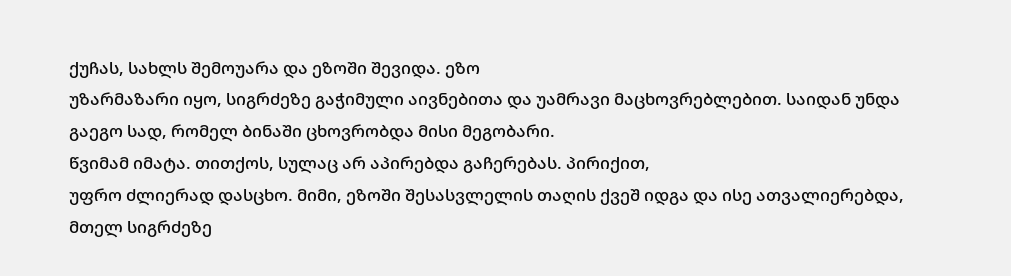ქუჩას, სახლს შემოუარა და ეზოში შევიდა. ეზო
უზარმაზარი იყო, სიგრძეზე გაჭიმული აივნებითა და უამრავი მაცხოვრებლებით. საიდან უნდა
გაეგო სად, რომელ ბინაში ცხოვრობდა მისი მეგობარი.
წვიმამ იმატა. თითქოს, სულაც არ აპირებდა გაჩერებას. პირიქით,
უფრო ძლიერად დასცხო. მიმი, ეზოში შესასვლელის თაღის ქვეშ იდგა და ისე ათვალიერებდა,
მთელ სიგრძეზე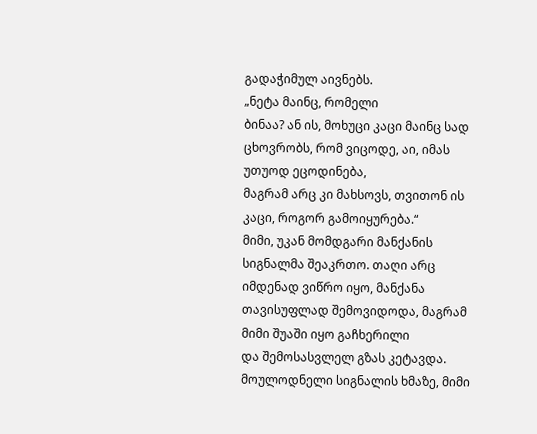გადაჭიმულ აივნებს.
„ნეტა მაინც, რომელი
ბინაა? ან ის, მოხუცი კაცი მაინც სად ცხოვრობს, რომ ვიცოდე, აი, იმას უთუოდ ეცოდინება,
მაგრამ არც კი მახსოვს, თვითონ ის კაცი, როგორ გამოიყურება.“
მიმი, უკან მომდგარი მანქანის სიგნალმა შეაკრთო. თაღი არც
იმდენად ვიწრო იყო, მანქანა თავისუფლად შემოვიდოდა, მაგრამ მიმი შუაში იყო გაჩხერილი
და შემოსასვლელ გზას კეტავდა.
მოულოდნელი სიგნალის ხმაზე, მიმი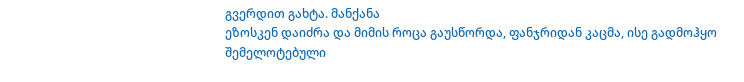გვერდით გახტა. მანქანა
ეზოსკენ დაიძრა და მიმის როცა გაუსწორდა, ფანჯრიდან კაცმა, ისე გადმოჰყო შემელოტებული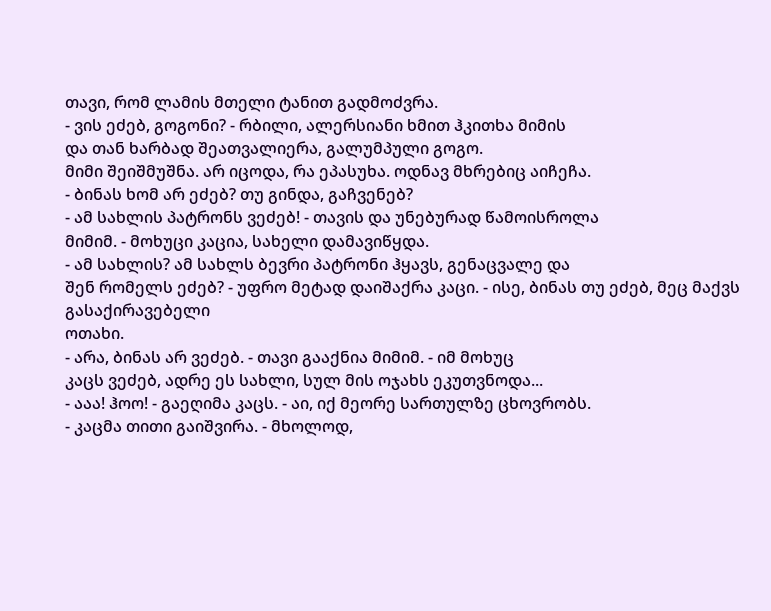თავი, რომ ლამის მთელი ტანით გადმოძვრა.
- ვის ეძებ, გოგონი? - რბილი, ალერსიანი ხმით ჰკითხა მიმის
და თან ხარბად შეათვალიერა, გალუმპული გოგო.
მიმი შეიშმუშნა. არ იცოდა, რა ეპასუხა. ოდნავ მხრებიც აიჩეჩა.
- ბინას ხომ არ ეძებ? თუ გინდა, გაჩვენებ?
- ამ სახლის პატრონს ვეძებ! - თავის და უნებურად წამოისროლა
მიმიმ. - მოხუცი კაცია, სახელი დამავიწყდა.
- ამ სახლის? ამ სახლს ბევრი პატრონი ჰყავს, გენაცვალე და
შენ რომელს ეძებ? - უფრო მეტად დაიშაქრა კაცი. - ისე, ბინას თუ ეძებ, მეც მაქვს გასაქირავებელი
ოთახი.
- არა, ბინას არ ვეძებ. - თავი გააქნია მიმიმ. - იმ მოხუც
კაცს ვეძებ, ადრე ეს სახლი, სულ მის ოჯახს ეკუთვნოდა...
- ააა! ჰოო! - გაეღიმა კაცს. - აი, იქ მეორე სართულზე ცხოვრობს.
- კაცმა თითი გაიშვირა. - მხოლოდ,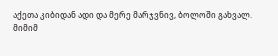აქეთა კიბიდან ადი და მერე მარჯვნივ, ბოლოში გახვალ.
მიმიმ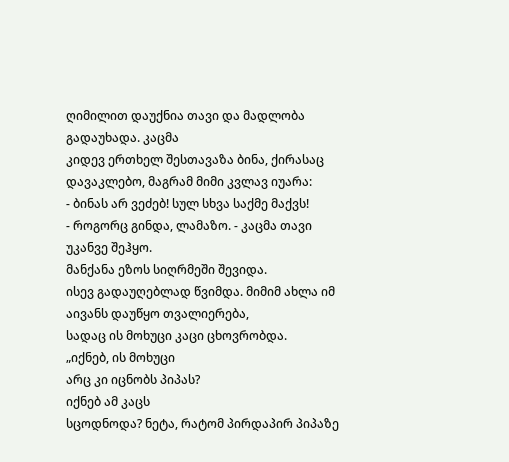ღიმილით დაუქნია თავი და მადლობა გადაუხადა. კაცმა
კიდევ ერთხელ შესთავაზა ბინა, ქირასაც დავაკლებო, მაგრამ მიმი კვლავ იუარა:
- ბინას არ ვეძებ! სულ სხვა საქმე მაქვს!
- როგორც გინდა, ლამაზო. - კაცმა თავი უკანვე შეჰყო.
მანქანა ეზოს სიღრმეში შევიდა.
ისევ გადაუღებლად წვიმდა. მიმიმ ახლა იმ აივანს დაუწყო თვალიერება,
სადაც ის მოხუცი კაცი ცხოვრობდა.
„იქნებ, ის მოხუცი
არც კი იცნობს პიპას?
იქნებ ამ კაცს
სცოდნოდა? ნეტა, რატომ პირდაპირ პიპაზე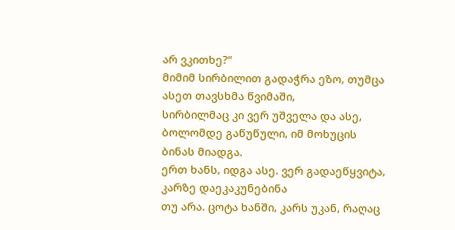არ ვკითხე?“
მიმიმ სირბილით გადაჭრა ეზო, თუმცა ასეთ თავსხმა წვიმაში,
სირბილმაც კი ვერ უშველა და ასე, ბოლომდე გაწუწული, იმ მოხუცის ბინას მიადგა.
ერთ ხანს, იდგა ასე. ვერ გადაეწყვიტა, კარზე დაეკაკუნებინა
თუ არა. ცოტა ხანში, კარს უკან, რაღაც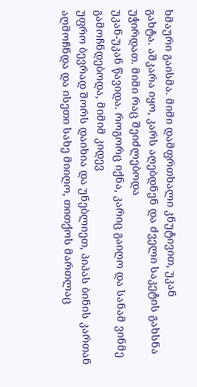ხმაური გაისმა. მიმი დამფრთხალი კნუტივით, უკან
გახტა. აშკარა იყო, კარს აღებდნენ და ძველი საკეტის გახსნა უჭირდათ. მიმი რაც შეიძლებოდა
უკან-უკან წავიდა. როგორც იქნა, კარიც გაიღო და სანამ ვინმე გამოჩნდებოდა, მიმიმ კიდევ
უფრო ბევრად შორს დაიხია და უნებლიეთ, პიპას ბინის კართან აღმოჩნდა და ისეთი სახე მიიღო, თითქოს მართლაც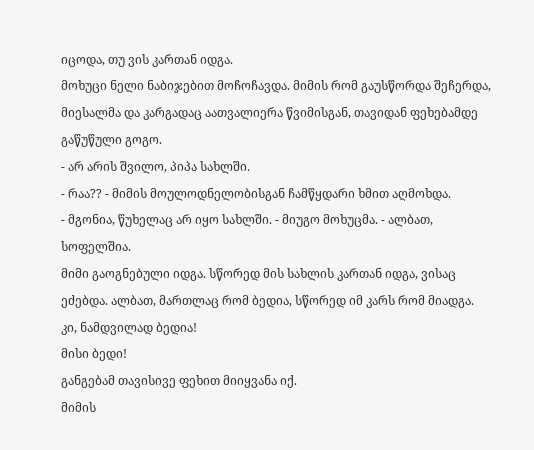იცოდა, თუ ვის კართან იდგა.
მოხუცი ნელი ნაბიჯებით მოჩოჩავდა. მიმის რომ გაუსწორდა შეჩერდა,
მიესალმა და კარგადაც აათვალიერა წვიმისგან, თავიდან ფეხებამდე გაწუწული გოგო.
- არ არის შვილო, პიპა სახლში.
- რაა?? - მიმის მოულოდნელობისგან ჩამწყდარი ხმით აღმოხდა.
- მგონია, წუხელაც არ იყო სახლში. - მიუგო მოხუცმა. - ალბათ,
სოფელშია.
მიმი გაოგნებული იდგა. სწორედ მის სახლის კართან იდგა, ვისაც
ეძებდა. ალბათ, მართლაც რომ ბედია, სწორედ იმ კარს რომ მიადგა.
კი, ნამდვილად ბედია!
მისი ბედი!
განგებამ თავისივე ფეხით მიიყვანა იქ.
მიმის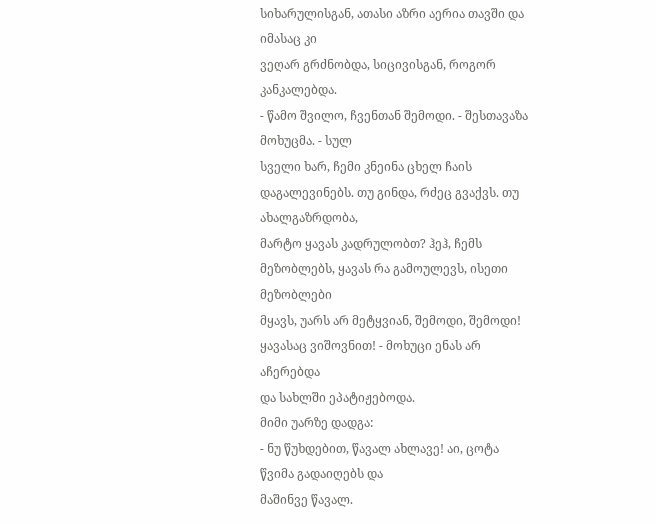სიხარულისგან, ათასი აზრი აერია თავში და იმასაც კი
ვეღარ გრძნობდა, სიცივისგან, როგორ კანკალებდა.
- წამო შვილო, ჩვენთან შემოდი. - შესთავაზა მოხუცმა. - სულ
სველი ხარ, ჩემი კნეინა ცხელ ჩაის დაგალევინებს. თუ გინდა, რძეც გვაქვს. თუ ახალგაზრდობა,
მარტო ყავას კადრულობთ? ჰეჰ, ჩემს მეზობლებს, ყავას რა გამოულევს, ისეთი მეზობლები
მყავს, უარს არ მეტყვიან, შემოდი, შემოდი! ყავასაც ვიშოვნით! - მოხუცი ენას არ აჩერებდა
და სახლში ეპატიჟებოდა.
მიმი უარზე დადგა:
- ნუ წუხდებით, წავალ ახლავე! აი, ცოტა წვიმა გადაიღებს და
მაშინვე წავალ.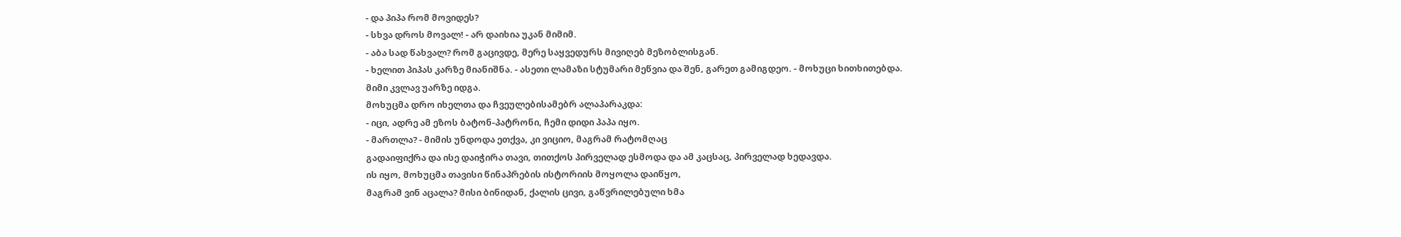- და პიპა რომ მოვიდეს?
- სხვა დროს მოვალ! - არ დაიხია უკან მიმიმ.
- აბა სად წახვალ? რომ გაცივდე, მერე საყვედურს მივიღებ მეზობლისგან.
- ხელით პიპას კარზე მიანიშნა. - ასეთი ლამაზი სტუმარი მეწვია და შენ, გარეთ გამიგდეო. - მოხუცი ხითხითებდა.
მიმი კვლავ უარზე იდგა.
მოხუცმა დრო იხელთა და ჩვეულებისამებრ ალაპარაკდა:
- იცი, ადრე ამ ეზოს ბატონ-პატრონი, ჩემი დიდი პაპა იყო.
- მართლა? - მიმის უნდოდა ეთქვა, კი ვიციო, მაგრამ რატომღაც
გადაიფიქრა და ისე დაიჭირა თავი, თითქოს პირველად ესმოდა და ამ კაცსაც, პირველად ხედავდა.
ის იყო, მოხუცმა თავისი წინაპრების ისტორიის მოყოლა დაიწყო,
მაგრამ ვინ აცალა? მისი ბინიდან, ქალის ცივი, გაწვრილებული ხმა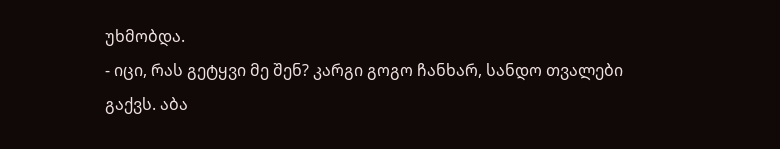უხმობდა.
- იცი, რას გეტყვი მე შენ? კარგი გოგო ჩანხარ, სანდო თვალები
გაქვს. აბა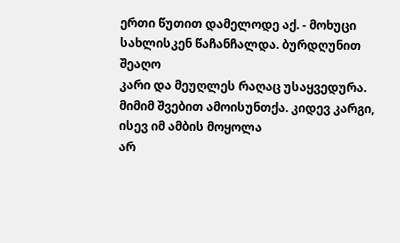ერთი წუთით დამელოდე აქ. - მოხუცი სახლისკენ წაჩანჩალდა. ბურდღუნით შეაღო
კარი და მეუღლეს რაღაც უსაყვედურა.
მიმიმ შვებით ამოისუნთქა. კიდევ კარგი, ისევ იმ ამბის მოყოლა
არ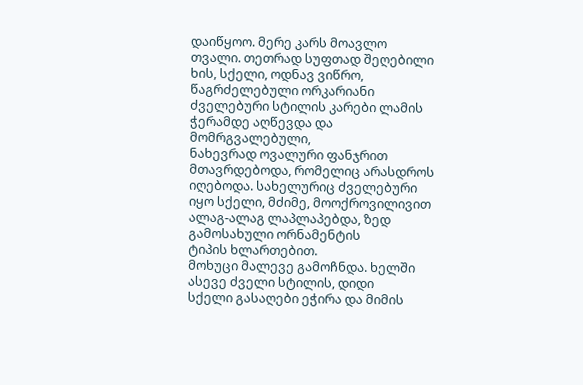დაიწყოო. მერე კარს მოავლო თვალი. თეთრად სუფთად შეღებილი ხის, სქელი, ოდნავ ვიწრო,
წაგრძელებული ორკარიანი ძველებური სტილის კარები ლამის ჭერამდე აღწევდა და მომრგვალებული,
ნახევრად ოვალური ფანჯრით მთავრდებოდა, რომელიც არასდროს იღებოდა. სახელურიც ძველებური
იყო სქელი, მძიმე, მოოქროვილივით ალაგ-ალაგ ლაპლაპებდა, ზედ გამოსახული ორნამენტის
ტიპის ხლართებით.
მოხუცი მალევე გამოჩნდა. ხელში ასევე ძველი სტილის, დიდი
სქელი გასაღები ეჭირა და მიმის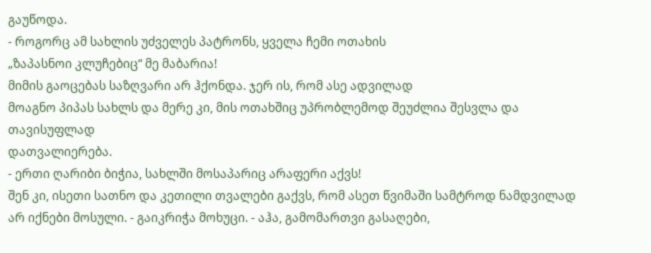გაუწოდა.
- როგორც ამ სახლის უძველეს პატრონს, ყველა ჩემი ოთახის
„ზაპასნოი კლუჩებიც“ მე მაბარია!
მიმის გაოცებას საზღვარი არ ჰქონდა. ჯერ ის, რომ ასე ადვილად
მოაგნო პიპას სახლს და მერე კი, მის ოთახშიც უპრობლემოდ შეუძლია შესვლა და თავისუფლად
დათვალიერება.
- ერთი ღარიბი ბიჭია, სახლში მოსაპარიც არაფერი აქვს!
შენ კი, ისეთი სათნო და კეთილი თვალები გაქვს, რომ ასეთ წვიმაში სამტროდ ნამდვილად
არ იქნები მოსული. - გაიკრიჭა მოხუცი. - აჰა, გამომართვი გასაღები,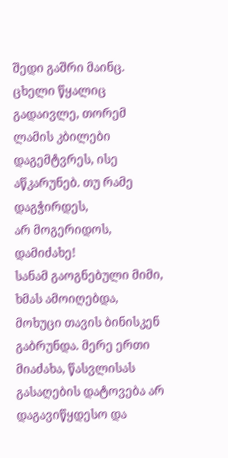შედი გაშრი მაინც.
ცხელი წყალიც გადაივლე, თორემ ლამის კბილები დაგემტვრეს, ისე აწკარუნებ. თუ რამე დაგჭირდეს,
არ მოგერიდოს, დამიძახე!
სანამ გაოგნებული მიმი, ხმას ამოიღებდა, მოხუცი თავის ბინისკენ
გაბრუნდა. მერე ერთი მიაძახა, წასვლისას გასაღების დატოვება არ დაგავიწყდესო და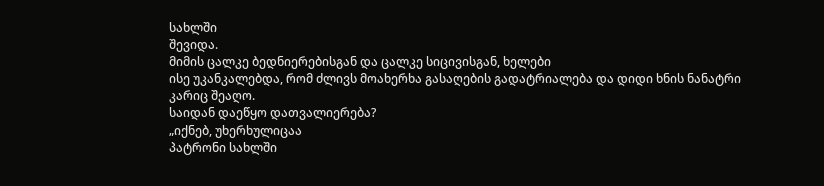სახლში
შევიდა.
მიმის ცალკე ბედნიერებისგან და ცალკე სიცივისგან, ხელები
ისე უკანკალებდა, რომ ძლივს მოახერხა გასაღების გადატრიალება და დიდი ხნის ნანატრი
კარიც შეაღო.
საიდან დაეწყო დათვალიერება?
„იქნებ, უხერხულიცაა
პატრონი სახლში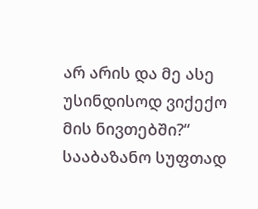არ არის და მე ასე უსინდისოდ ვიქექო მის ნივთებში?“
სააბაზანო სუფთად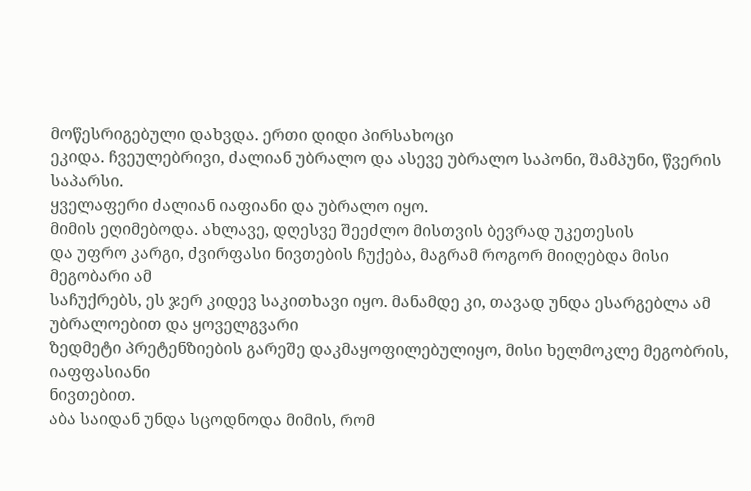მოწესრიგებული დახვდა. ერთი დიდი პირსახოცი
ეკიდა. ჩვეულებრივი, ძალიან უბრალო და ასევე უბრალო საპონი, შამპუნი, წვერის საპარსი.
ყველაფერი ძალიან იაფიანი და უბრალო იყო.
მიმის ეღიმებოდა. ახლავე, დღესვე შეეძლო მისთვის ბევრად უკეთესის
და უფრო კარგი, ძვირფასი ნივთების ჩუქება, მაგრამ როგორ მიიღებდა მისი მეგობარი ამ
საჩუქრებს, ეს ჯერ კიდევ საკითხავი იყო. მანამდე კი, თავად უნდა ესარგებლა ამ უბრალოებით და ყოველგვარი
ზედმეტი პრეტენზიების გარეშე დაკმაყოფილებულიყო, მისი ხელმოკლე მეგობრის, იაფფასიანი
ნივთებით.
აბა საიდან უნდა სცოდნოდა მიმის, რომ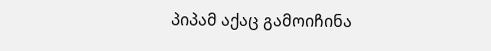პიპამ აქაც გამოიჩინა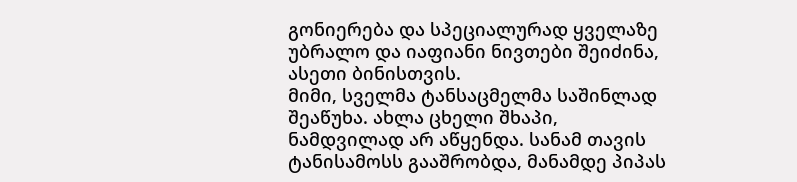გონიერება და სპეციალურად ყველაზე უბრალო და იაფიანი ნივთები შეიძინა, ასეთი ბინისთვის.
მიმი, სველმა ტანსაცმელმა საშინლად შეაწუხა. ახლა ცხელი შხაპი,
ნამდვილად არ აწყენდა. სანამ თავის ტანისამოსს გააშრობდა, მანამდე პიპას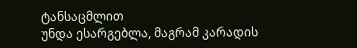ტანსაცმლით
უნდა ესარგებლა, მაგრამ კარადის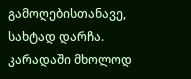გამოღებისთანავე, სახტად დარჩა.
კარადაში მხოლოდ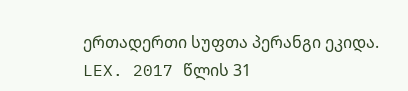ერთადერთი სუფთა პერანგი ეკიდა.
LEX. 2017 წლის 31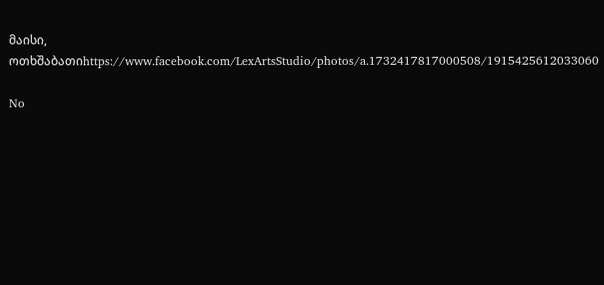მაისი, ოთხშაბათიhttps://www.facebook.com/LexArtsStudio/photos/a.1732417817000508/1915425612033060

No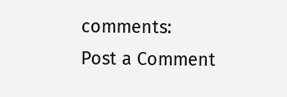comments:
Post a Comment